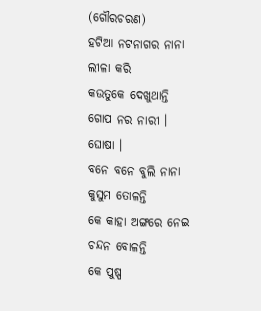(ଗୌରଚରଣ)
ହଟିଆ ନଟନାଗର ନାନା ଲୀଳା କରି
କଉତୁକେ ଦେଖୁଥାନ୍ତି ଗୋପ ନର ନାରୀ । ଘୋଷା ।
ବନେ ବନେ ବୁଲି ନାନା କୁସୁମ ତୋଳନ୍ତି
କେ କାହା ଅଙ୍ଗରେ ନେଇ ଚନ୍ଦନ ବୋଳନ୍ତି
କେ ପୁଷ୍ପ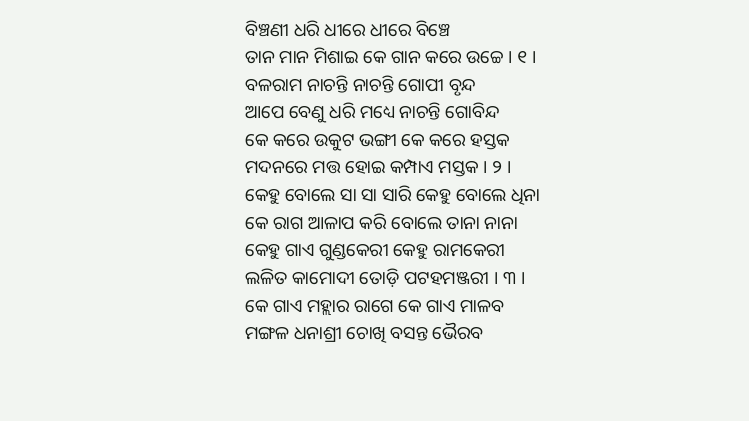ବିଞ୍ଚଣୀ ଧରି ଧୀରେ ଧୀରେ ବିଞ୍ଚେ
ତାନ ମାନ ମିଶାଇ କେ ଗାନ କରେ ଉଚ୍ଚେ । ୧ ।
ବଳରାମ ନାଚନ୍ତି ନାଚନ୍ତି ଗୋପୀ ବୃନ୍ଦ
ଆପେ ବେଣୁ ଧରି ମଧ୍ୟେ ନାଚନ୍ତି ଗୋବିନ୍ଦ
କେ କରେ ଉକୁଟ ଭଙ୍ଗୀ କେ କରେ ହସ୍ତକ
ମଦନରେ ମତ୍ତ ହୋଇ କମ୍ପାଏ ମସ୍ତକ । ୨ ।
କେହୁ ବୋଲେ ସା ସା ସାରି କେହୁ ବୋଲେ ଧିନା
କେ ରାଗ ଆଳାପ କରି ବୋଲେ ତାନା ନାନା
କେହୁ ଗାଏ ଗୁଣ୍ଡକେରୀ କେହୁ ରାମକେରୀ
ଲଳିତ କାମୋଦୀ ତୋଡ଼ି ପଟହମଞ୍ଜରୀ । ୩ ।
କେ ଗାଏ ମହ୍ଲାର ରାଗେ କେ ଗାଏ ମାଳବ
ମଙ୍ଗଳ ଧନାଶ୍ରୀ ଚୋଖି ବସନ୍ତ ଭୈରବ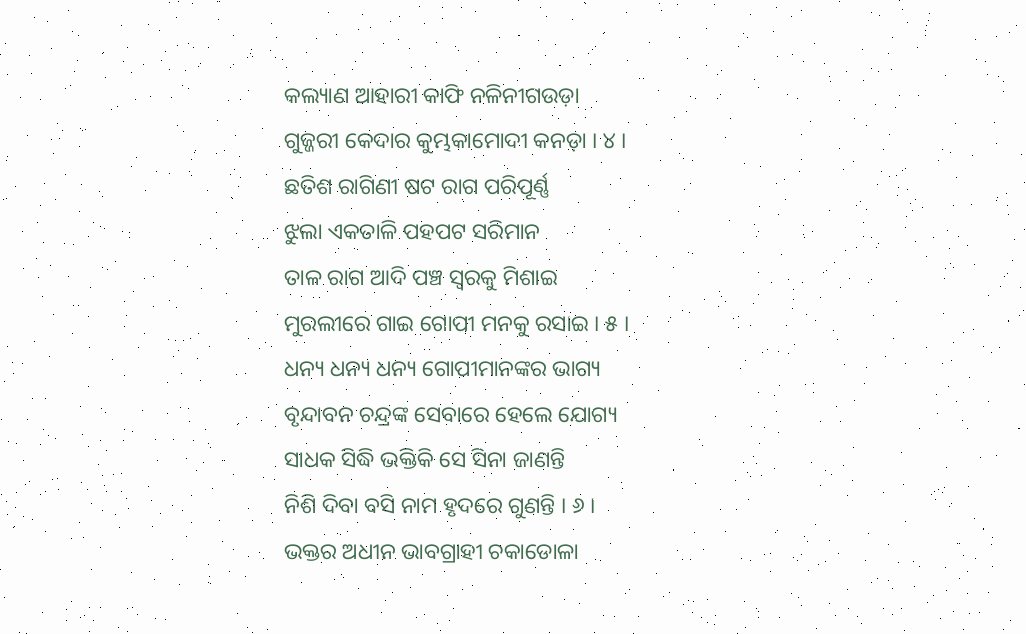କଲ୍ୟାଣ ଆହାରୀ କାଫି ନଳିନୀଗଉଡ଼ା
ଗୁଜ୍ଜରୀ କେଦାର କୁମ୍ଭକାମୋଦୀ କନଡ଼ା । ୪ ।
ଛତିଶ ରାଗିଣୀ ଷଟ ରାଗ ପରିପୂର୍ଣ୍ଣ
ଝୁଲା ଏକତାଳି ପହପଟ ସରିମାନ
ତାଳ ରାଗ ଆଦି ପଞ୍ଚ ସ୍ୱରକୁ ମିଶାଇ
ମୁରଲୀରେ ଗାଇ ଗୋପୀ ମନକୁ ରସାଇ । ୫ ।
ଧନ୍ୟ ଧନ୍ୟ ଧନ୍ୟ ଗୋପୀମାନଙ୍କର ଭାଗ୍ୟ
ବୃନ୍ଦାବନ ଚନ୍ଦ୍ରଙ୍କ ସେବାରେ ହେଲେ ଯୋଗ୍ୟ
ସାଧକ ସିଦ୍ଧି ଭକ୍ତିକି ସେ ସିନା ଜାଣନ୍ତି
ନିଶି ଦିବା ବସି ନାମ ହୃଦରେ ଗୁଣନ୍ତି । ୬ ।
ଭକ୍ତର ଅଧୀନ ଭାବଗ୍ରାହୀ ଚକାଡୋଳା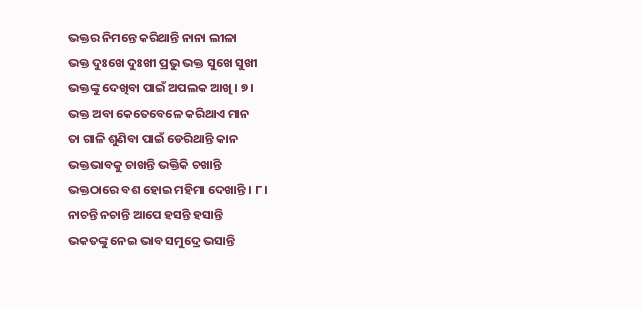ଭକ୍ତର ନିମନ୍ତେ କରିଥାନ୍ତି ନାନା ଲୀଳା
ଭକ୍ତ ଦୁଃଖେ ଦୁଃଖୀ ପ୍ରଭୁ ଭକ୍ତ ସୁଖେ ସୁଖୀ
ଭକ୍ତଙ୍କୁ ଦେଖିବା ପାଇଁ ଅପଲକ ଆଖି । ୭ ।
ଭକ୍ତ ଅବା କେତେବେଳେ କରିଥାଏ ମାନ
ତା ଗାଳି ଶୁଣିବା ପାଇଁ ଡେରିଥାନ୍ତି କାନ
ଭକ୍ତଭାବକୁ ଚାଖନ୍ତି ଭକ୍ତିକି ଚଖାନ୍ତି
ଭକ୍ତଠାରେ ବଶ ହୋଇ ମହିମା ଦେଖାନ୍ତି । ୮ ।
ନାଚନ୍ତି ନଚାନ୍ତି ଆପେ ହସନ୍ତି ହସାନ୍ତି
ଭକତଙ୍କୁ ନେଇ ଭାବ ସମୁଦ୍ରେ ଭସାନ୍ତି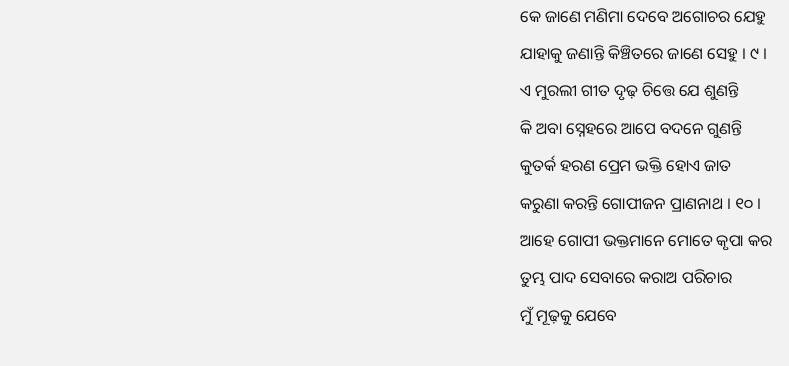କେ ଜାଣେ ମଣିମା ଦେବେ ଅଗୋଚର ଯେହୁ
ଯାହାକୁ ଜଣାନ୍ତି କିଞ୍ଚିତରେ ଜାଣେ ସେହୁ । ୯ ।
ଏ ମୁରଲୀ ଗୀତ ଦୃଢ଼ ଚିତ୍ତେ ଯେ ଶୁଣନ୍ତି
କି ଅବା ସ୍ନେହରେ ଆପେ ବଦନେ ଗୁଣନ୍ତି
କୁତର୍କ ହରଣ ପ୍ରେମ ଭକ୍ତି ହୋଏ ଜାତ
କରୁଣା କରନ୍ତି ଗୋପୀଜନ ପ୍ରାଣନାଥ । ୧୦ ।
ଆହେ ଗୋପୀ ଭକ୍ତମାନେ ମୋତେ କୃପା କର
ତୁମ୍ଭ ପାଦ ସେବାରେ କରାଅ ପରିଚାର
ମୁଁ ମୂଢ଼କୁ ଯେବେ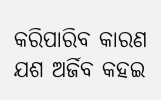କରିପାରିବ କାରଣ
ଯଶ ଅର୍ଜିବ କହଇ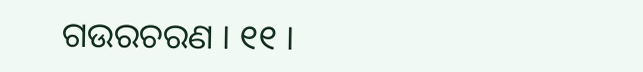ଗଉରଚରଣ । ୧୧ ।